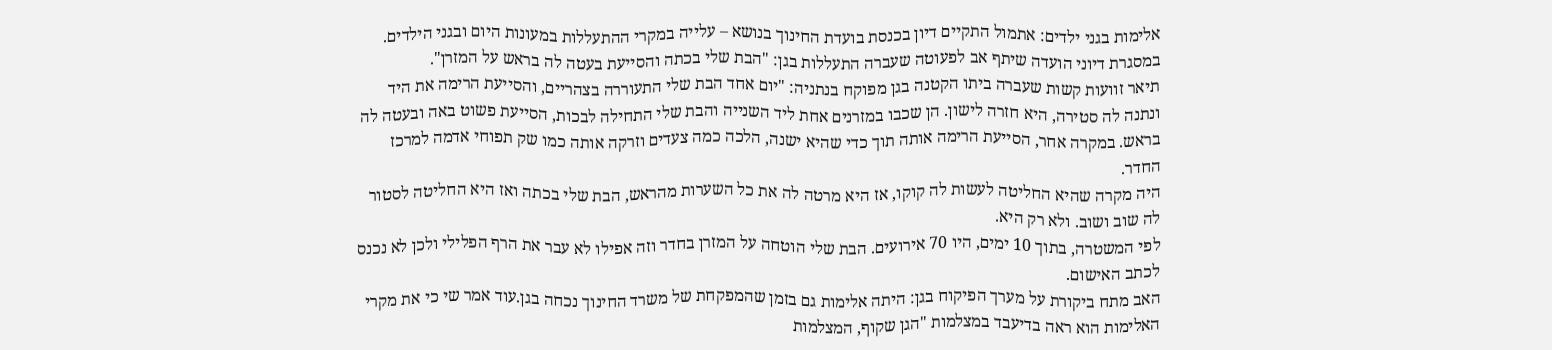אלימות בגני ילדים: אתמול התקיים דיון בכנסת בועדת החינוך בנושא – עלייה במקרי ההתעללות במעונות היום ובגני הילדים.
במסגרת דיוני הועדה שיתף אב לפעוטה שעברה התעללות בגן: "הבת שלי בכתה והסייעת בעטה לה בראש על המזרן".
תיאר זוועות קשות שעברה ביתו הקטנה בגן מפוקח בנתניה: "יום אחד הבת שלי התעוררה בצהריים, והסייעת הרימה את היד ונתנה לה סטירה, היא חזרה לישון. הן שכבו במזרנים אחת ליד השנייה והבת שלי התחילה לבכות, הסייעת פשוט באה ובעטה לה בראש. במקרה אחר, הסייעת הרימה אותה תוך כדי שהיא ישנה, הלכה כמה צעדים וזרקה אותה כמו שק תפוחי אדמה למרכז החדר.
היה מקרה שהיא החליטה לעשות לה קוקו, אז היא מרטה לה את כל השערות מהראש, הבת שלי בכתה ואז היא החליטה לסטור לה שוב ושוב. ולא רק היא.
לפי המשטרה, בתוך 10 ימים, היו 70 אירועים. הבת שלי הוטחה על המזרן בחדר וזה אפילו לא עבר את הרף הפלילי ולכן לא נכנס לכתב האישום.
האב מתח ביקורת על מערך הפיקוח בגן: היתה אלימות גם בזמן שהמפקחת של משרד החינוך נכחה בגן.עוד אמר שי כי את מקרי האלימות הוא ראה בדיעבד במצלמות "הגן שקוף, המצלמות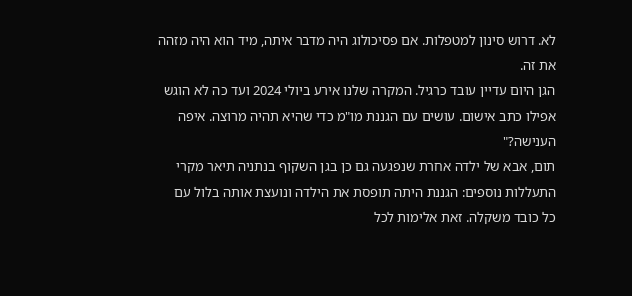לא. דרוש סינון למטפלות. אם פסיכולוג היה מדבר איתה, מיד הוא היה מזהה את זה.
הגן היום עדיין עובד כרגיל. המקרה שלנו אירע ביולי 2024 ועד כה לא הוגש אפילו כתב אישום. עושים עם הגננת מו"מ כדי שהיא תהיה מרוצה. איפה הענישה?"
תום, אבא של ילדה אחרת שנפגעה גם כן בגן השקוף בנתניה תיאר מקרי התעללות נוספים: הגננת היתה תופסת את הילדה ונועצת אותה בלול עם כל כובד משקלה. זאת אלימות לכל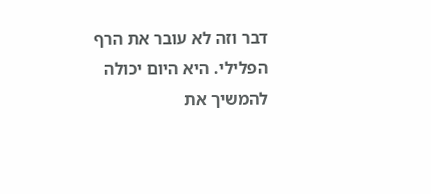דבר וזה לא עובר את הרף הפלילי. היא היום יכולה להמשיך את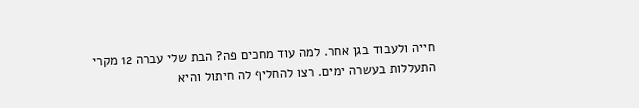חייה ולעבוד בגן אחר. למה עוד מחכים פה? הבת שלי עברה 12 מקרי התעללות בעשרה ימים. רצו להחליף לה חיתול והיא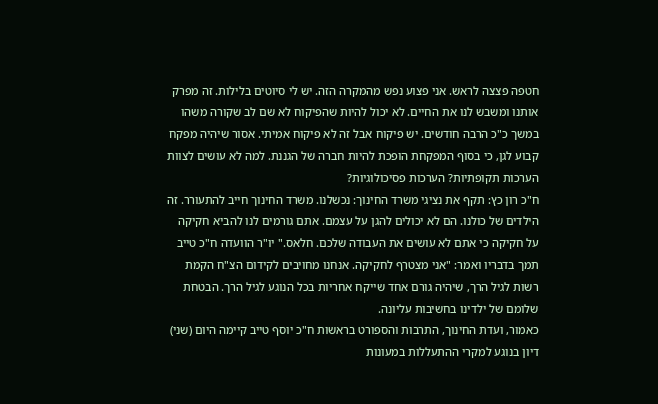חטפה פצצה לראש. אני פצוע נפש מהמקרה הזה. יש לי סיוטים בלילות. זה מפרק אותנו ומשבש לנו את החיים. לא יכול להיות שהפיקוח לא שם לב שקורה משהו במשך כ"כ הרבה חודשים. יש פיקוח אבל זה לא פיקוח אמיתי. אסור שיהיה מפקח קבוע לגן, כי בסוף המפקחת הופכת להיות חברה של הגננת. למה לא עושים לצוות הערכות תקופתיות? הערכות פסיכולוגיות?
ח"כ רון כץ: תקף את נציגי משרד החינוך: נכשלנו. משרד החינוך חייב להתעורר. זה הילדים של כולנו. הם לא יכולים להגן על עצמם. אתם גורמים לנו להביא חקיקה על חקיקה כי אתם לא עושים את העבודה שלכם. חלאס." יו"ר הוועדה ח"כ טייב תמך בדבריו ואמר: "אני מצטרף לחקיקה. אנחנו מחויבים לקידום הצ"ח הקמת רשות לגיל הרך, שיהיה גורם אחד שייקח אחריות בכל הנוגע לגיל הרך. הבטחת שלומם של ילדינו בחשיבות עליונה.
כאמור, ועדת החינוך, התרבות והספורט בראשות ח"כ יוסף טייב קיימה היום (שני) דיון בנוגע למקרי ההתעללות במעונות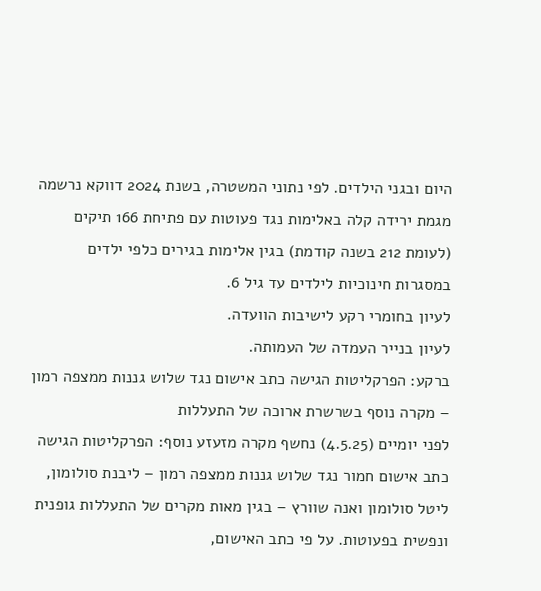היום ובגני הילדים. לפי נתוני המשטרה, בשנת 2024 דווקא נרשמה מגמת ירידה קלה באלימות נגד פעוטות עם פתיחת 166 תיקים (לעומת 212 בשנה קודמת) בגין אלימות בגירים כלפי ילדים במסגרות חינוכיות לילדים עד גיל 6.
לעיון בחומרי רקע לישיבות הוועדה.
לעיון בנייר העמדה של העמותה.
ברקע: הפרקליטות הגישה כתב אישום נגד שלוש גננות ממצפה רמון – מקרה נוסף בשרשרת ארוכה של התעללות
לפני יומיים (4.5.25) נחשף מקרה מזעזע נוסף: הפרקליטות הגישה כתב אישום חמור נגד שלוש גננות ממצפה רמון – ליבנת סולומון, ליטל סולומון ואנה שוורץ – בגין מאות מקרים של התעללות גופנית ונפשית בפעוטות. על פי כתב האישום,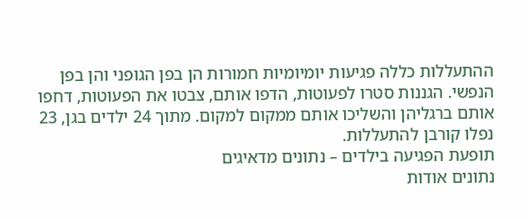ההתעללות כללה פגיעות יומיומיות חמורות הן בפן הגופני והן בפן הנפשי. הגננות סטרו לפעוטות, הדפו אותם, צבטו את הפעוטות, דחפו אותם ברגליהן והשליכו אותם ממקום למקום. מתוך 24 ילדים בגן, 23 נפלו קורבן להתעללות.
תופעת הפגיעה בילדים – נתונים מדאיגים
נתונים אודות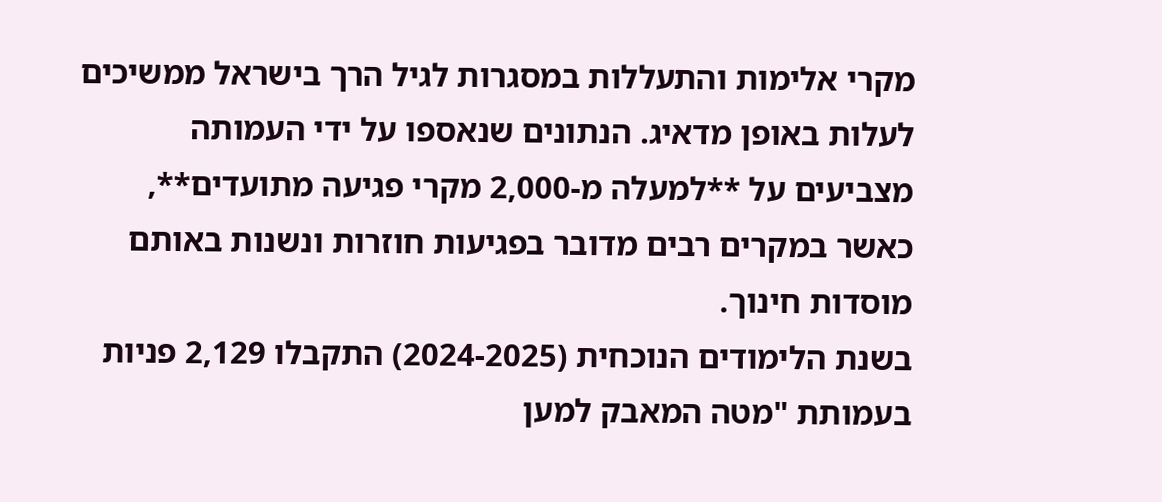מקרי אלימות והתעללות במסגרות לגיל הרך בישראל ממשיכים לעלות באופן מדאיג. הנתונים שנאספו על ידי העמותה מצביעים על **למעלה מ-2,000 מקרי פגיעה מתועדים**, כאשר במקרים רבים מדובר בפגיעות חוזרות ונשנות באותם מוסדות חינוך.
בשנת הלימודים הנוכחית (2024-2025) התקבלו 2,129 פניות בעמותת "מטה המאבק למען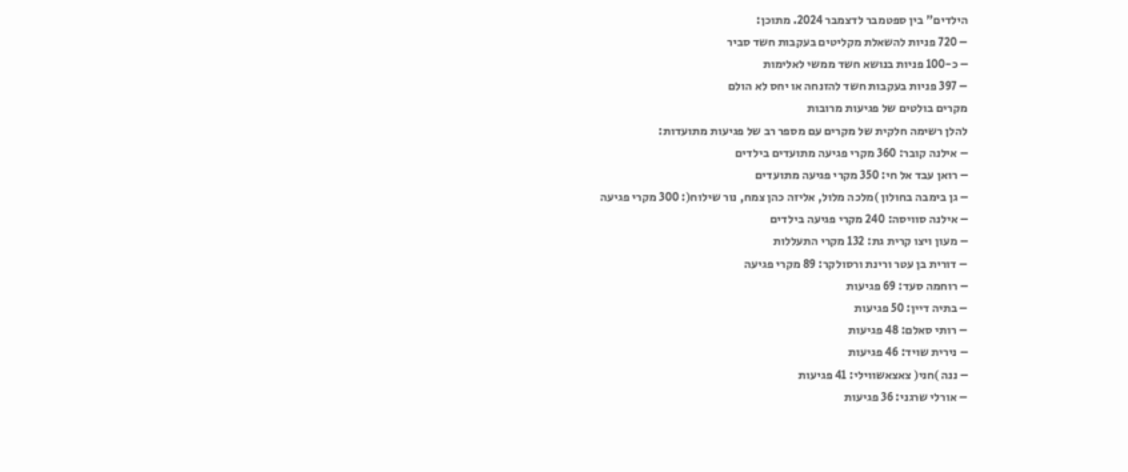הילדים" בין ספטמבר לדצמבר 2024. מתוכן:
– 720 פניות להשאלת מקליטים בעקבות חשד סביר
– כ-100 פניות בנושא חשד ממשי לאלימות
– 397 פניות בעקבות חשד להזנחה או יחס לא הולם
מקרים בולטים של פגיעות מרובות
להלן רשימה חלקית של מקרים עם מספר רב של פגיעות מתועדות:
– אילנה קובר: 360 מקרי פגיעה מתועדים בילדים
– רואן עבד אל חי: 350 מקרי פגיעה מתועדים
– גן בימבה בחולון )מלכה מלול, אליזה כהן צמח, נור שילוח(: 300 מקרי פגיעה
– אילנה סוויסה: 240 מקרי פגיעה בילדים
– מעון ויצו קרית גת: 132 מקרי התעללות
– דורית בן עטר ורינת ורסולקר: 89 מקרי פגיעה
– רוחמה סעד: 69 פגיעות
– בתיה דיין: 50 פגיעות
– רותי סאלם: 48 פגיעות
– נירית שויד: 46 פגיעות
– ננה )חני( צאצאשווילי: 41 פגיעות
– אורלי שרגני: 36 פגיעות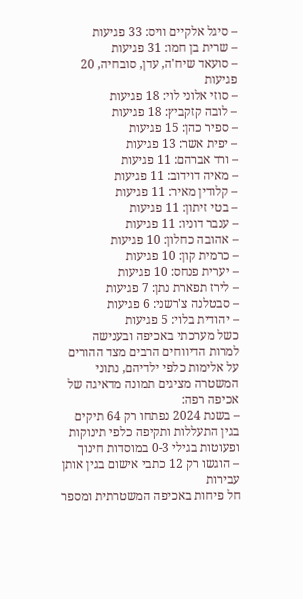– סיגל אלקיים וויס: 33 פגיעות
– שרית בן חמו: 31 פגיעות
– סועאד שיח'ה, עדן, סובחיה, 20 פגיעות
– סוזי אלוני לוי: 18 פגיעות
– לובה קזקביץ: 18 פגיעות
– ספיר כהן: 15 פגיעות
– יפית אשר: 13 פגיעות
– ורד אברהם: 11 פגיעות
– מאיה דוידוב: 11 פגיעות
– קלודין מאיר: 11 פגיעות
– בטי זיתון: 11 פגיעות
– ענבר דוניו: 11 פגיעות
– אהובה כחלון: 10 פגיעות
– כרמית קון: 10 פגיעות
– יערית פנחס: 10 פגיעות
– לירז תפארת נתן: 7 פגיעות
– סבטלנה צ'רשני: 6 פגיעות
– יהודית בלוי: 5 פגיעות
כשל מערכתי באכיפה ובענישה
למרות הדיווחים הרבים מצד ההורים על אלימות כלפי ילדיהם, נתוני המשטרה מציגים תמונה מדאיגה של אכיפה רפה:
– בשנת 2024 נפתחו רק 64 תיקים בגין התעללות ותקיפה כלפי תינוקות ופעוטות בגילי 0-3 במוסדות חינוך
– הוגשו רק 12 כתבי אישום בגין אותן עבירות
חל פיחות באכיפה המשטרתית ומספר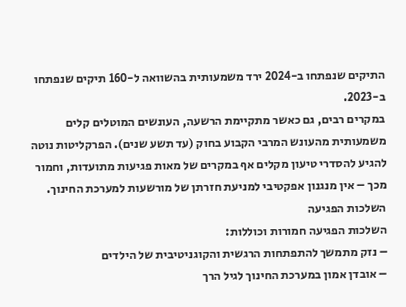התיקים שנפתחו ב-2024 ירד משמעותית בהשוואה ל-160 תיקים שנפתחו ב-2023.
במקרים רבים, גם כאשר מתקיימת הרשעה, העונשים המוטלים קלים משמעותית מהעונש המרבי הקבוע בחוק (עד תשע שנים). הפרקליטות נוטה להגיע להסדרי טיעון מקלים אף במקרים של מאות פגיעות מתועדות, וחמור מכך – אין מנגנון אפקטיבי למניעת חזרתן של מורשעות למערכת החינוך.
השלכות הפגיעה
השלכות הפגיעה חמורות וכוללות:
– נזק מתמשך להתפתחות הרגשית והקוגניטיבית של הילדים
– אובדן אמון במערכת החינוך לגיל הרך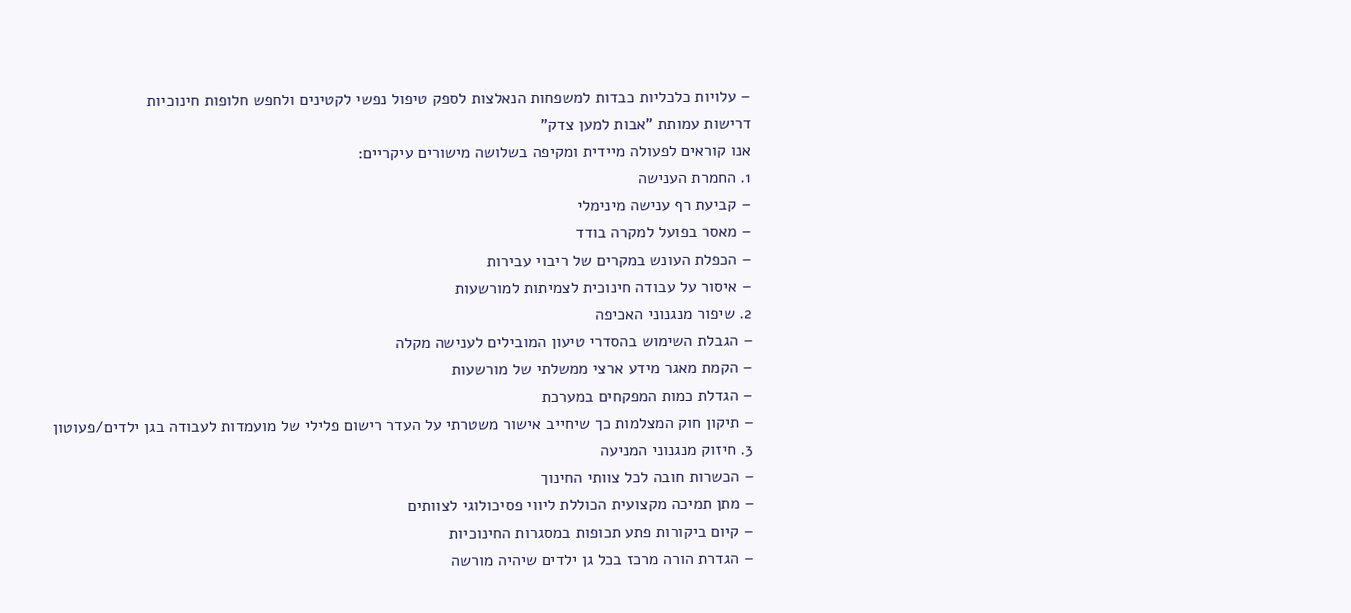– עלויות כלכליות כבדות למשפחות הנאלצות לספק טיפול נפשי לקטינים ולחפש חלופות חינוכיות
דרישות עמותת "אבות למען צדק"
אנו קוראים לפעולה מיידית ומקיפה בשלושה מישורים עיקריים:
1. החמרת הענישה
– קביעת רף ענישה מינימלי
– מאסר בפועל למקרה בודד
– הכפלת העונש במקרים של ריבוי עבירות
– איסור על עבודה חינוכית לצמיתות למורשעות
2. שיפור מנגנוני האכיפה
– הגבלת השימוש בהסדרי טיעון המובילים לענישה מקלה
– הקמת מאגר מידע ארצי ממשלתי של מורשעות
– הגדלת כמות המפקחים במערכת
– תיקון חוק המצלמות כך שיחייב אישור משטרתי על העדר רישום פלילי של מועמדות לעבודה בגן ילדים/פעוטון
3. חיזוק מנגנוני המניעה
– הכשרות חובה לכל צוותי החינוך
– מתן תמיכה מקצועית הכוללת ליווי פסיכולוגי לצוותים
– קיום ביקורות פתע תכופות במסגרות החינוכיות
– הגדרת הורה מרכז בכל גן ילדים שיהיה מורשה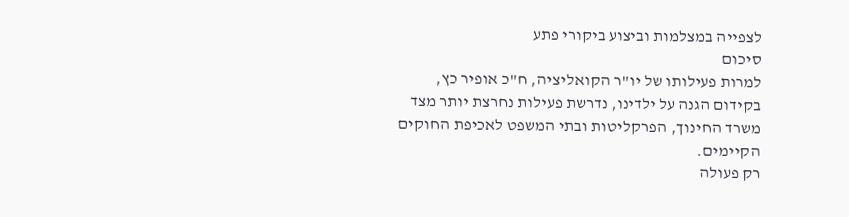לצפייה במצלמות וביצוע ביקורי פתע
סיכום
למרות פעילותו של יו"ר הקואליציה, ח"כ אופיר כץ, בקידום הגנה על ילדינו, נדרשת פעילות נחרצת יותר מצד משרד החינוך, הפרקליטות ובתי המשפט לאכיפת החוקים הקיימים.
רק פעולה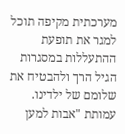מערכתית מקיפה תוכל למגר את תופעת ההתעללות במסגרות הגיל הרך ולהבטיח את שלומם של ילדינו.
עמותת "אבות למען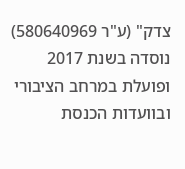צדק" (ע"ר 580640969) נוסדה בשנת 2017 ופועלת במרחב הציבורי ובוועדות הכנסת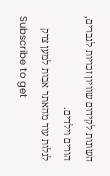השונות לקידום שוויון זכויות לגברים, הורים וילדים.
לגלות עוד מהאתר אבות למען צדק
Subscribe to get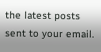the latest posts sent to your email.